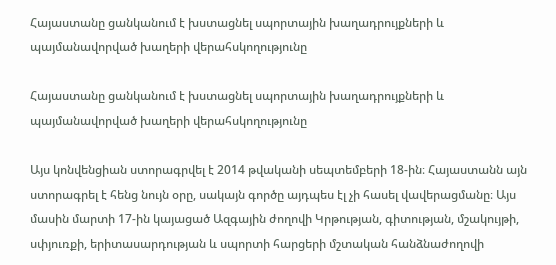Հայաստանը ցանկանում է խստացնել սպորտային խաղադրույքների և պայմանավորված խաղերի վերահսկողությունը

Հայաստանը ցանկանում է խստացնել սպորտային խաղադրույքների և պայմանավորված խաղերի վերահսկողությունը

Այս կոնվենցիան ստորագրվել է 2014 թվականի սեպտեմբերի 18-ին։ Հայաստանն այն ստորագրել է հենց նույն օրը, սակայն գործը այդպես էլ չի հասել վավերացմանը։ Այս մասին մարտի 17-ին կայացած Ազգային ժողովի Կրթության, գիտության, մշակույթի, սփյուռքի, երիտասարդության և սպորտի հարցերի մշտական հանձնաժողովի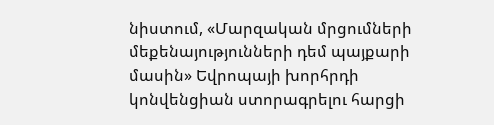նիստում, «Մարզական մրցումների մեքենայությունների դեմ պայքարի մասին» Եվրոպայի խորհրդի կոնվենցիան ստորագրելու հարցի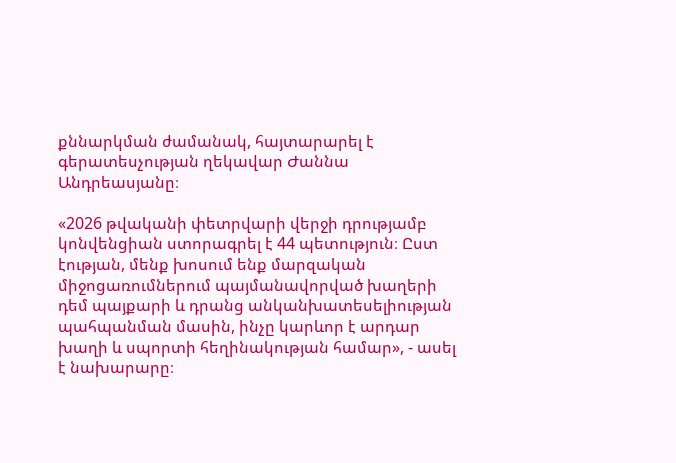քննարկման ժամանակ, հայտարարել է գերատեսչության ղեկավար Ժաննա Անդրեասյանը։

«2026 թվականի փետրվարի վերջի դրությամբ կոնվենցիան ստորագրել է 44 պետություն։ Ըստ էության, մենք խոսում ենք մարզական միջոցառումներում պայմանավորված խաղերի դեմ պայքարի և դրանց անկանխատեսելիության պահպանման մասին, ինչը կարևոր է արդար խաղի և սպորտի հեղինակության համար», - ասել է նախարարը։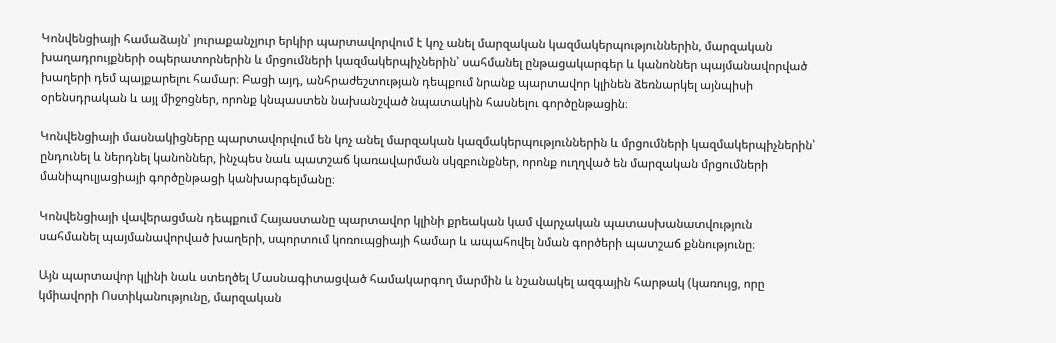Կոնվենցիայի համաձայն՝ յուրաքանչյուր երկիր պարտավորվում է կոչ անել մարզական կազմակերպություններին, մարզական խաղադրույքների օպերատորներին և մրցումների կազմակերպիչներին՝ սահմանել ընթացակարգեր և կանոններ պայմանավորված խաղերի դեմ պայքարելու համար։ Բացի այդ, անհրաժեշտության դեպքում նրանք պարտավոր կլինեն ձեռնարկել այնպիսի օրենսդրական և այլ միջոցներ, որոնք կնպաստեն նախանշված նպատակին հասնելու գործընթացին։

Կոնվենցիայի մասնակիցները պարտավորվում են կոչ անել մարզական կազմակերպություններին և մրցումների կազմակերպիչներին՝ ընդունել և ներդնել կանոններ, ինչպես նաև պատշաճ կառավարման սկզբունքներ, որոնք ուղղված են մարզական մրցումների մանիպուլյացիայի գործընթացի կանխարգելմանը։

Կոնվենցիայի վավերացման դեպքում Հայաստանը պարտավոր կլինի քրեական կամ վարչական պատասխանատվություն սահմանել պայմանավորված խաղերի, սպորտում կոռուպցիայի համար և ապահովել նման գործերի պատշաճ քննությունը։

Այն պարտավոր կլինի նաև ստեղծել Մասնագիտացված համակարգող մարմին և նշանակել ազգային հարթակ (կառույց, որը կմիավորի Ոստիկանությունը, մարզական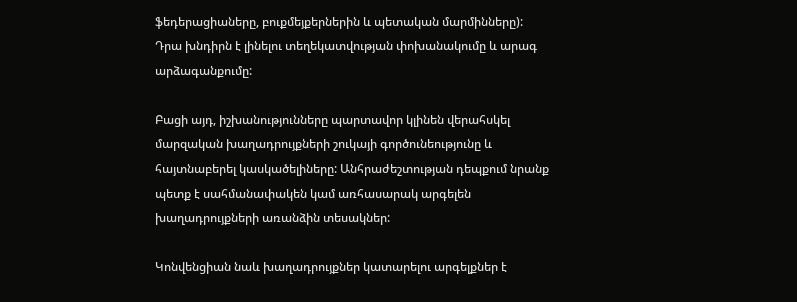ֆեդերացիաները, բուքմեյքերներին և պետական մարմինները): Դրա խնդիրն է լինելու տեղեկատվության փոխանակումը և արագ արձագանքումը:

Բացի այդ, իշխանությունները պարտավոր կլինեն վերահսկել մարզական խաղադրույքների շուկայի գործունեությունը և հայտնաբերել կասկածելիները: Անհրաժեշտության դեպքում նրանք պետք է սահմանափակեն կամ առհասարակ արգելեն խաղադրույքների առանձին տեսակներ:

Կոնվենցիան նաև խաղադրույքներ կատարելու արգելքներ է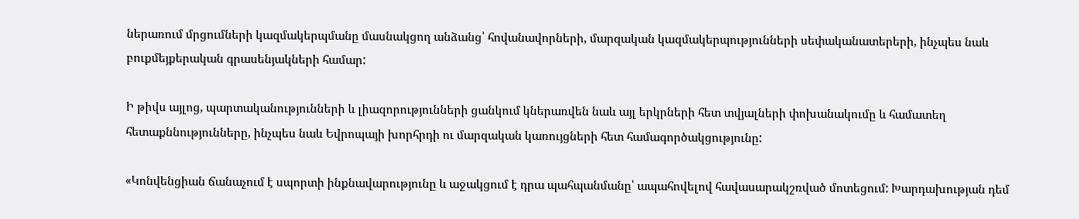ներառում մրցումների կազմակերպմանը մասնակցող անձանց՝ հովանավորների, մարզական կազմակերպությունների սեփականատերերի, ինչպես նաև բուքմեյքերական գրասենյակների համար:

Ի թիվս այլոց, պարտականությունների և լիազորությունների ցանկում կներառվեն նաև այլ երկրների հետ տվյալների փոխանակումը և համատեղ հետաքննությունները, ինչպես նաև Եվրոպայի խորհրդի ու մարզական կառույցների հետ համագործակցությունը:

«Կոնվենցիան ճանաչում է սպորտի ինքնավարությունը և աջակցում է դրա պահպանմանը՝ ապահովելով հավասարակշռված մոտեցում: Խարդախության դեմ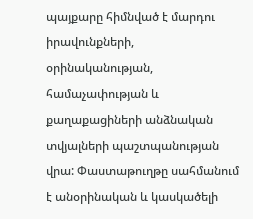պայքարը հիմնված է մարդու իրավունքների, օրինականության, համաչափության և քաղաքացիների անձնական տվյալների պաշտպանության վրա: Փաստաթուղթը սահմանում է անօրինական և կասկածելի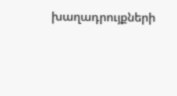խաղադրույքների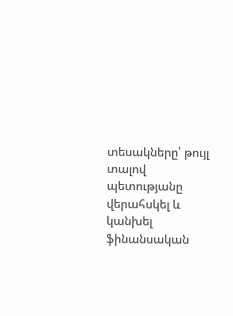տեսակները՝ թույլ տալով պետությանը վերահսկել և կանխել ֆինանսական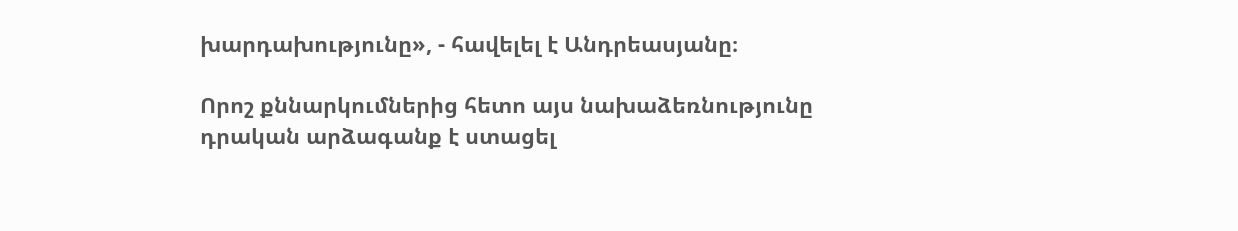խարդախությունը», - հավելել է Անդրեասյանը։

Որոշ քննարկումներից հետո այս նախաձեռնությունը դրական արձագանք է ստացել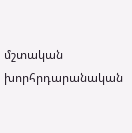մշտական խորհրդարանական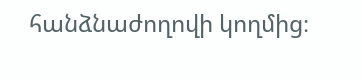հանձնաժողովի կողմից։